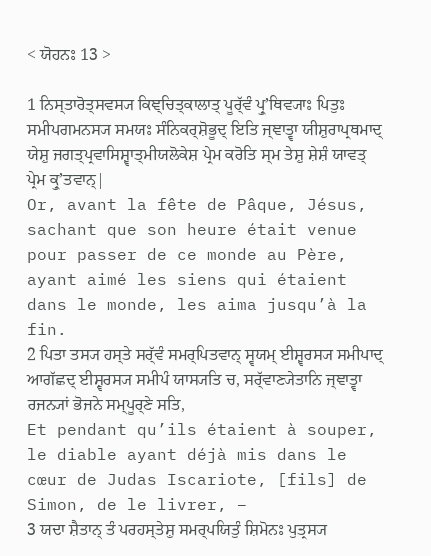< ਯੋਹਨਃ 13 >

1 ਨਿਸ੍ਤਾਰੋਤ੍ਸਵਸ੍ਯ ਕਿਞ੍ਚਿਤ੍ਕਾਲਾਤ੍ ਪੂਰ੍ੱਵੰ ਪ੍ਰੁʼਥਿਵ੍ਯਾਃ ਪਿਤੁਃ ਸਮੀਪਗਮਨਸ੍ਯ ਸਮਯਃ ਸੰਨਿਕਰ੍ਸ਼ੋਭੂਦ੍ ਇਤਿ ਜ੍ਞਾਤ੍ਵਾ ਯੀਸ਼ੁਰਾਪ੍ਰਥਮਾਦ੍ ਯੇਸ਼ੁ ਜਗਤ੍ਪ੍ਰਵਾਸਿਸ਼੍ਵਾਤ੍ਮੀਯਲੋਕੇਸ਼ ਪ੍ਰੇਮ ਕਰੋਤਿ ਸ੍ਮ ਤੇਸ਼ੁ ਸ਼ੇਸ਼ੰ ਯਾਵਤ੍ ਪ੍ਰੇਮ ਕ੍ਰੁʼਤਵਾਨ੍|
Or, avant la fête de Pâque, Jésus, sachant que son heure était venue pour passer de ce monde au Père, ayant aimé les siens qui étaient dans le monde, les aima jusqu’à la fin.
2 ਪਿਤਾ ਤਸ੍ਯ ਹਸ੍ਤੇ ਸਰ੍ੱਵੰ ਸਮਰ੍ਪਿਤਵਾਨ੍ ਸ੍ਵਯਮ੍ ਈਸ਼੍ਵਰਸ੍ਯ ਸਮੀਪਾਦ੍ ਆਗੱਛਦ੍ ਈਸ਼੍ਵਰਸ੍ਯ ਸਮੀਪੰ ਯਾਸ੍ਯਤਿ ਚ, ਸਰ੍ੱਵਾਣ੍ਯੇਤਾਨਿ ਜ੍ਞਾਤ੍ਵਾ ਰਜਨ੍ਯਾਂ ਭੋਜਨੇ ਸਮ੍ਪੂਰ੍ਣੇ ਸਤਿ,
Et pendant qu’ils étaient à souper, le diable ayant déjà mis dans le cœur de Judas Iscariote, [fils] de Simon, de le livrer, –
3 ਯਦਾ ਸ਼ੈਤਾਨ੍ ਤੰ ਪਰਹਸ੍ਤੇਸ਼ੁ ਸਮਰ੍ਪਯਿਤੁੰ ਸ਼ਿਮੋਨਃ ਪੁਤ੍ਰਸ੍ਯ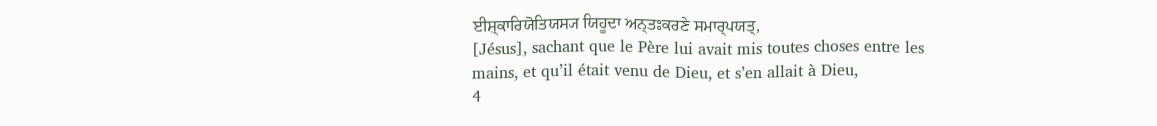ਈਸ਼੍ਕਾਰਿਯੋਤਿਯਸ੍ਯ ਯਿਹੂਦਾ ਅਨ੍ਤਃਕਰਣੇ ਸਮਾਰ੍ਪਯਤ੍,
[Jésus], sachant que le Père lui avait mis toutes choses entre les mains, et qu’il était venu de Dieu, et s’en allait à Dieu,
4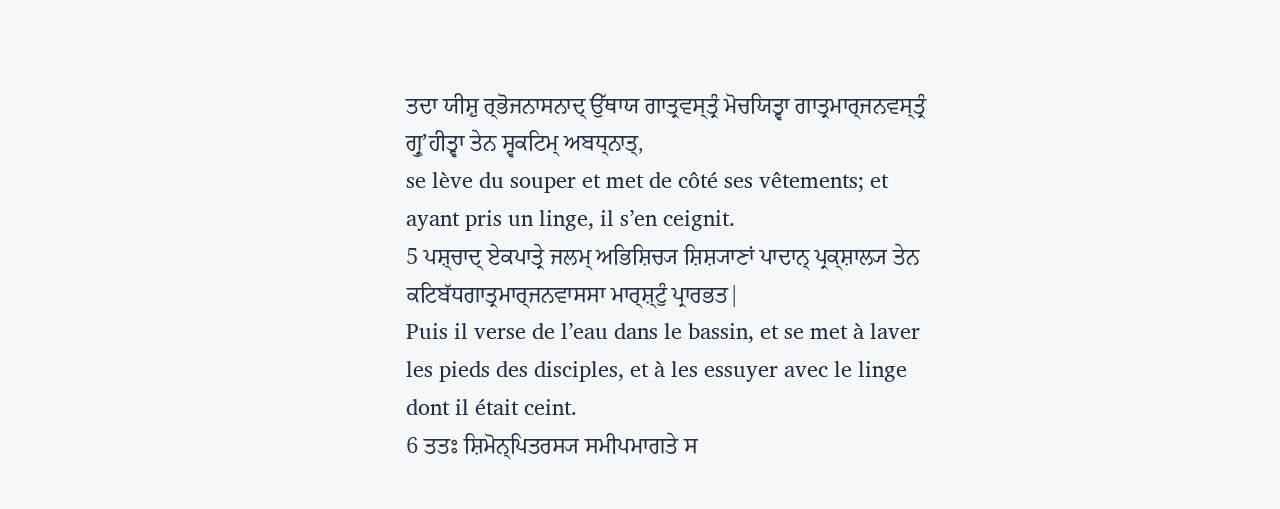ਤਦਾ ਯੀਸ਼ੁ ਰ੍ਭੋਜਨਾਸਨਾਦ੍ ਉੱਥਾਯ ਗਾਤ੍ਰਵਸ੍ਤ੍ਰੰ ਮੋਚਯਿਤ੍ਵਾ ਗਾਤ੍ਰਮਾਰ੍ਜਨਵਸ੍ਤ੍ਰੰ ਗ੍ਰੁʼਹੀਤ੍ਵਾ ਤੇਨ ਸ੍ਵਕਟਿਮ੍ ਅਬਧ੍ਨਾਤ੍,
se lève du souper et met de côté ses vêtements; et ayant pris un linge, il s’en ceignit.
5 ਪਸ਼੍ਚਾਦ੍ ਏਕਪਾਤ੍ਰੇ ਜਲਮ੍ ਅਭਿਸ਼ਿਚ੍ਯ ਸ਼ਿਸ਼੍ਯਾਣਾਂ ਪਾਦਾਨ੍ ਪ੍ਰਕ੍ਸ਼ਾਲ੍ਯ ਤੇਨ ਕਟਿਬੱਧਗਾਤ੍ਰਮਾਰ੍ਜਨਵਾਸਸਾ ਮਾਰ੍ਸ਼੍ਟੁੰ ਪ੍ਰਾਰਭਤ|
Puis il verse de l’eau dans le bassin, et se met à laver les pieds des disciples, et à les essuyer avec le linge dont il était ceint.
6 ਤਤਃ ਸ਼ਿਮੋਨ੍ਪਿਤਰਸ੍ਯ ਸਮੀਪਮਾਗਤੇ ਸ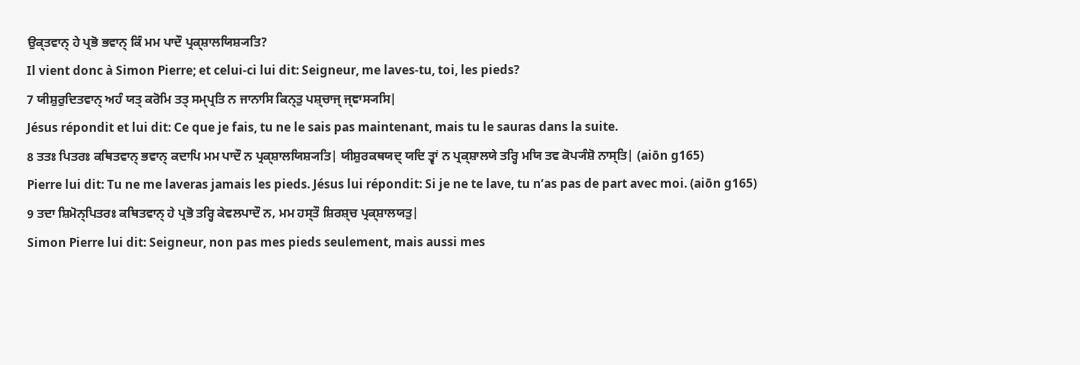ਉਕ੍ਤਵਾਨ੍ ਹੇ ਪ੍ਰਭੋ ਭਵਾਨ੍ ਕਿੰ ਮਮ ਪਾਦੌ ਪ੍ਰਕ੍ਸ਼ਾਲਯਿਸ਼੍ਯਤਿ?
Il vient donc à Simon Pierre; et celui-ci lui dit: Seigneur, me laves-tu, toi, les pieds?
7 ਯੀਸ਼ੁਰੁਦਿਤਵਾਨ੍ ਅਹੰ ਯਤ੍ ਕਰੋਮਿ ਤਤ੍ ਸਮ੍ਪ੍ਰਤਿ ਨ ਜਾਨਾਸਿ ਕਿਨ੍ਤੁ ਪਸ਼੍ਚਾਜ੍ ਜ੍ਞਾਸ੍ਯਸਿ|
Jésus répondit et lui dit: Ce que je fais, tu ne le sais pas maintenant, mais tu le sauras dans la suite.
8 ਤਤਃ ਪਿਤਰਃ ਕਥਿਤਵਾਨ੍ ਭਵਾਨ੍ ਕਦਾਪਿ ਮਮ ਪਾਦੌ ਨ ਪ੍ਰਕ੍ਸ਼ਾਲਯਿਸ਼੍ਯਤਿ| ਯੀਸ਼ੁਰਕਥਯਦ੍ ਯਦਿ ਤ੍ਵਾਂ ਨ ਪ੍ਰਕ੍ਸ਼ਾਲਯੇ ਤਰ੍ਹਿ ਮਯਿ ਤਵ ਕੋਪ੍ਯੰਸ਼ੋ ਨਾਸ੍ਤਿ| (aiōn g165)
Pierre lui dit: Tu ne me laveras jamais les pieds. Jésus lui répondit: Si je ne te lave, tu n’as pas de part avec moi. (aiōn g165)
9 ਤਦਾ ਸ਼ਿਮੋਨ੍ਪਿਤਰਃ ਕਥਿਤਵਾਨ੍ ਹੇ ਪ੍ਰਭੋ ਤਰ੍ਹਿ ਕੇਵਲਪਾਦੌ ਨ, ਮਮ ਹਸ੍ਤੌ ਸ਼ਿਰਸ਼੍ਚ ਪ੍ਰਕ੍ਸ਼ਾਲਯਤੁ|
Simon Pierre lui dit: Seigneur, non pas mes pieds seulement, mais aussi mes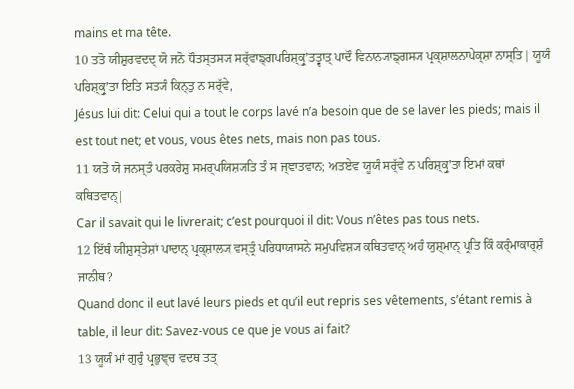mains et ma tête.
10 ਤਤੋ ਯੀਸ਼ੁਰਵਦਦ੍ ਯੋ ਜਨੋ ਧੌਤਸ੍ਤਸ੍ਯ ਸਰ੍ੱਵਾਙ੍ਗਪਰਿਸ਼੍ਕ੍ਰੁʼਤਤ੍ਵਾਤ੍ ਪਾਦੌ ਵਿਨਾਨ੍ਯਾਙ੍ਗਸ੍ਯ ਪ੍ਰਕ੍ਸ਼ਾਲਨਾਪੇਕ੍ਸ਼ਾ ਨਾਸ੍ਤਿ| ਯੂਯੰ ਪਰਿਸ਼੍ਕ੍ਰੁʼਤਾ ਇਤਿ ਸਤ੍ਯੰ ਕਿਨ੍ਤੁ ਨ ਸਰ੍ੱਵੇ,
Jésus lui dit: Celui qui a tout le corps lavé n’a besoin que de se laver les pieds; mais il est tout net; et vous, vous êtes nets, mais non pas tous.
11 ਯਤੋ ਯੋ ਜਨਸ੍ਤੰ ਪਰਕਰੇਸ਼ੁ ਸਮਰ੍ਪਯਿਸ਼੍ਯਤਿ ਤੰ ਸ ਜ੍ਞਾਤਵਾਨ; ਅਤਏਵ ਯੂਯੰ ਸਰ੍ੱਵੇ ਨ ਪਰਿਸ਼੍ਕ੍ਰੁʼਤਾ ਇਮਾਂ ਕਥਾਂ ਕਥਿਤਵਾਨ੍|
Car il savait qui le livrerait; c’est pourquoi il dit: Vous n’êtes pas tous nets.
12 ਇੱਥੰ ਯੀਸ਼ੁਸ੍ਤੇਸ਼ਾਂ ਪਾਦਾਨ੍ ਪ੍ਰਕ੍ਸ਼ਾਲ੍ਯ ਵਸ੍ਤ੍ਰੰ ਪਰਿਧਾਯਾਸਨੇ ਸਮੁਪਵਿਸ਼੍ਯ ਕਥਿਤਵਾਨ੍ ਅਹੰ ਯੁਸ਼੍ਮਾਨ੍ ਪ੍ਰਤਿ ਕਿੰ ਕਰ੍ੰਮਾਕਾਰ੍ਸ਼ੰ ਜਾਨੀਥ?
Quand donc il eut lavé leurs pieds et qu’il eut repris ses vêtements, s’étant remis à table, il leur dit: Savez-vous ce que je vous ai fait?
13 ਯੂਯੰ ਮਾਂ ਗੁਰੁੰ ਪ੍ਰਭੁਞ੍ਚ ਵਦਥ ਤਤ੍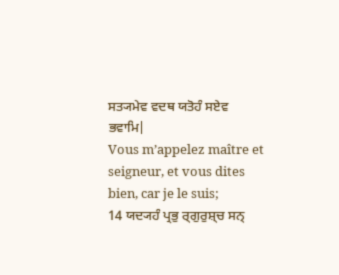ਸਤ੍ਯਮੇਵ ਵਦਥ ਯਤੋਹੰ ਸਏਵ ਭਵਾਮਿ|
Vous m’appelez maître et seigneur, et vous dites bien, car je le suis;
14 ਯਦ੍ਯਹੰ ਪ੍ਰਭੁ ਰ੍ਗੁਰੁਸ਼੍ਚ ਸਨ੍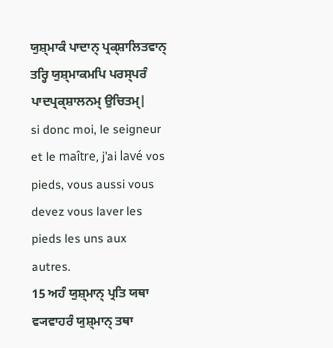ਯੁਸ਼੍ਮਾਕੰ ਪਾਦਾਨ੍ ਪ੍ਰਕ੍ਸ਼ਾਲਿਤਵਾਨ੍ ਤਰ੍ਹਿ ਯੁਸ਼੍ਮਾਕਮਪਿ ਪਰਸ੍ਪਰੰ ਪਾਦਪ੍ਰਕ੍ਸ਼ਾਲਨਮ੍ ਉਚਿਤਮ੍|
si donc moi, le seigneur et le maître, j’ai lavé vos pieds, vous aussi vous devez vous laver les pieds les uns aux autres.
15 ਅਹੰ ਯੁਸ਼੍ਮਾਨ੍ ਪ੍ਰਤਿ ਯਥਾ ਵ੍ਯਵਾਹਰੰ ਯੁਸ਼੍ਮਾਨ੍ ਤਥਾ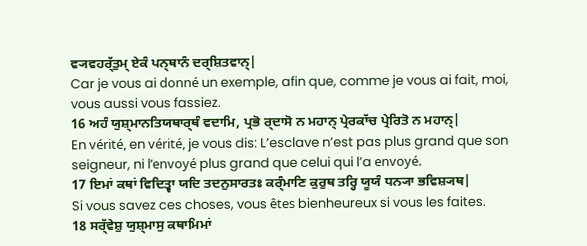ਵ੍ਯਵਹਰ੍ੱਤੁਮ੍ ਏਕੰ ਪਨ੍ਥਾਨੰ ਦਰ੍ਸ਼ਿਤਵਾਨ੍|
Car je vous ai donné un exemple, afin que, comme je vous ai fait, moi, vous aussi vous fassiez.
16 ਅਹੰ ਯੁਸ਼੍ਮਾਨਤਿਯਥਾਰ੍ਥੰ ਵਦਾਮਿ, ਪ੍ਰਭੋ ਰ੍ਦਾਸੋ ਨ ਮਹਾਨ੍ ਪ੍ਰੇਰਕਾੱਚ ਪ੍ਰੇਰਿਤੋ ਨ ਮਹਾਨ੍|
En vérité, en vérité, je vous dis: L’esclave n’est pas plus grand que son seigneur, ni l’envoyé plus grand que celui qui l’a envoyé.
17 ਇਮਾਂ ਕਥਾਂ ਵਿਦਿਤ੍ਵਾ ਯਦਿ ਤਦਨੁਸਾਰਤਃ ਕਰ੍ੰਮਾਣਿ ਕੁਰੁਥ ਤਰ੍ਹਿ ਯੂਯੰ ਧਨ੍ਯਾ ਭਵਿਸ਼੍ਯਥ|
Si vous savez ces choses, vous êtes bienheureux si vous les faites.
18 ਸਰ੍ੱਵੇਸ਼ੁ ਯੁਸ਼੍ਮਾਸੁ ਕਥਾਮਿਮਾਂ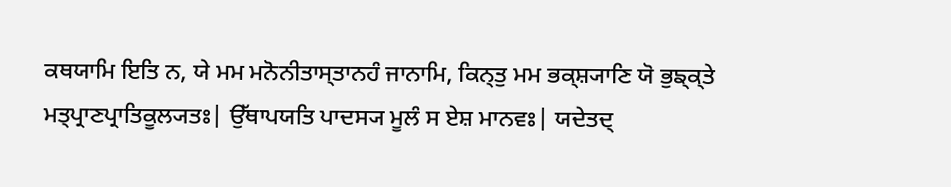ਕਥਯਾਮਿ ਇਤਿ ਨ, ਯੇ ਮਮ ਮਨੋਨੀਤਾਸ੍ਤਾਨਹੰ ਜਾਨਾਮਿ, ਕਿਨ੍ਤੁ ਮਮ ਭਕ੍ਸ਼੍ਯਾਣਿ ਯੋ ਭੁਙ੍ਕ੍ਤੇ ਮਤ੍ਪ੍ਰਾਣਪ੍ਰਾਤਿਕੂਲ੍ਯਤਃ| ਉੱਥਾਪਯਤਿ ਪਾਦਸ੍ਯ ਮੂਲੰ ਸ ਏਸ਼ ਮਾਨਵਃ| ਯਦੇਤਦ੍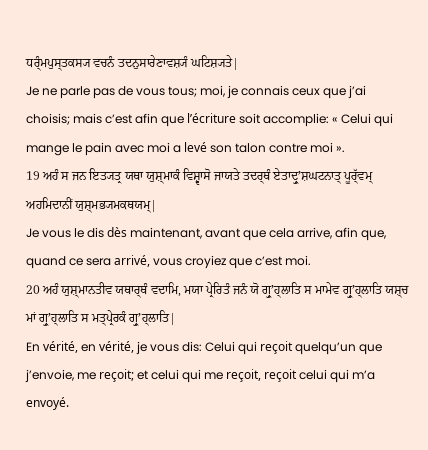ਧਰ੍ੰਮਪੁਸ੍ਤਕਸ੍ਯ ਵਚਨੰ ਤਦਨੁਸਾਰੇਣਾਵਸ਼੍ਯੰ ਘਟਿਸ਼੍ਯਤੇ|
Je ne parle pas de vous tous; moi, je connais ceux que j’ai choisis; mais c’est afin que l’écriture soit accomplie: « Celui qui mange le pain avec moi a levé son talon contre moi ».
19 ਅਹੰ ਸ ਜਨ ਇਤ੍ਯਤ੍ਰ ਯਥਾ ਯੁਸ਼੍ਮਾਕੰ ਵਿਸ਼੍ਵਾਸੋ ਜਾਯਤੇ ਤਦਰ੍ਥੰ ਏਤਾਦ੍ਰੁʼਸ਼ਘਟਨਾਤ੍ ਪੂਰ੍ੱਵਮ੍ ਅਹਮਿਦਾਨੀਂ ਯੁਸ਼੍ਮਭ੍ਯਮਕਥਯਮ੍|
Je vous le dis dès maintenant, avant que cela arrive, afin que, quand ce sera arrivé, vous croyiez que c’est moi.
20 ਅਹੰ ਯੁਸ਼੍ਮਾਨਤੀਵ ਯਥਾਰ੍ਥੰ ਵਦਾਮਿ, ਮਯਾ ਪ੍ਰੇਰਿਤੰ ਜਨੰ ਯੋ ਗ੍ਰੁʼਹ੍ਲਾਤਿ ਸ ਮਾਮੇਵ ਗ੍ਰੁʼਹ੍ਲਾਤਿ ਯਸ਼੍ਚ ਮਾਂ ਗ੍ਰੁʼਹ੍ਲਾਤਿ ਸ ਮਤ੍ਪ੍ਰੇਰਕੰ ਗ੍ਰੁʼਹ੍ਲਾਤਿ|
En vérité, en vérité, je vous dis: Celui qui reçoit quelqu’un que j’envoie, me reçoit; et celui qui me reçoit, reçoit celui qui m’a envoyé.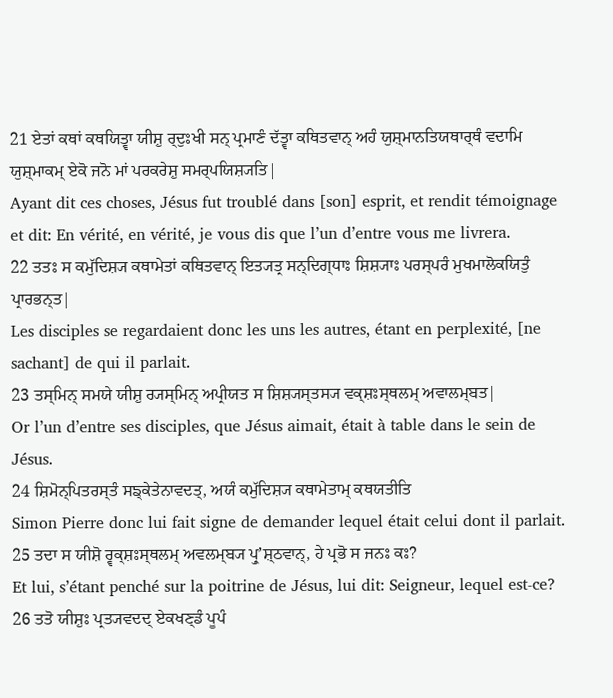21 ਏਤਾਂ ਕਥਾਂ ਕਥਯਿਤ੍ਵਾ ਯੀਸ਼ੁ ਰ੍ਦੁਃਖੀ ਸਨ੍ ਪ੍ਰਮਾਣੰ ਦੱਤ੍ਵਾ ਕਥਿਤਵਾਨ੍ ਅਹੰ ਯੁਸ਼੍ਮਾਨਤਿਯਥਾਰ੍ਥੰ ਵਦਾਮਿ ਯੁਸ਼੍ਮਾਕਮ੍ ਏਕੋ ਜਨੋ ਮਾਂ ਪਰਕਰੇਸ਼ੁ ਸਮਰ੍ਪਯਿਸ਼੍ਯਤਿ|
Ayant dit ces choses, Jésus fut troublé dans [son] esprit, et rendit témoignage et dit: En vérité, en vérité, je vous dis que l’un d’entre vous me livrera.
22 ਤਤਃ ਸ ਕਮੁੱਦਿਸ਼੍ਯ ਕਥਾਮੇਤਾਂ ਕਥਿਤਵਾਨ੍ ਇਤ੍ਯਤ੍ਰ ਸਨ੍ਦਿਗ੍ਧਾਃ ਸ਼ਿਸ਼੍ਯਾਃ ਪਰਸ੍ਪਰੰ ਮੁਖਮਾਲੋਕਯਿਤੁੰ ਪ੍ਰਾਰਭਨ੍ਤ|
Les disciples se regardaient donc les uns les autres, étant en perplexité, [ne sachant] de qui il parlait.
23 ਤਸ੍ਮਿਨ੍ ਸਮਯੇ ਯੀਸ਼ੁ ਰ੍ਯਸ੍ਮਿਨ੍ ਅਪ੍ਰੀਯਤ ਸ ਸ਼ਿਸ਼੍ਯਸ੍ਤਸ੍ਯ ਵਕ੍ਸ਼ਃਸ੍ਥਲਮ੍ ਅਵਾਲਮ੍ਬਤ|
Or l’un d’entre ses disciples, que Jésus aimait, était à table dans le sein de Jésus.
24 ਸ਼ਿਮੋਨ੍ਪਿਤਰਸ੍ਤੰ ਸਙ੍ਕੇਤੇਨਾਵਦਤ੍, ਅਯੰ ਕਮੁੱਦਿਸ਼੍ਯ ਕਥਾਮੇਤਾਮ੍ ਕਥਯਤੀਤਿ
Simon Pierre donc lui fait signe de demander lequel était celui dont il parlait.
25 ਤਦਾ ਸ ਯੀਸ਼ੋ ਰ੍ਵਕ੍ਸ਼ਃਸ੍ਥਲਮ੍ ਅਵਲਮ੍ਬ੍ਯ ਪ੍ਰੁʼਸ਼੍ਠਵਾਨ੍, ਹੇ ਪ੍ਰਭੋ ਸ ਜਨਃ ਕਃ?
Et lui, s’étant penché sur la poitrine de Jésus, lui dit: Seigneur, lequel est-ce?
26 ਤਤੋ ਯੀਸ਼ੁਃ ਪ੍ਰਤ੍ਯਵਦਦ੍ ਏਕਖਣ੍ਡੰ ਪੂਪੰ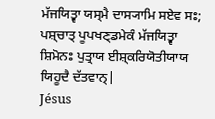ਮੱਜਯਿਤ੍ਵਾ ਯਸ੍ਮੈ ਦਾਸ੍ਯਾਮਿ ਸਏਵ ਸਃ; ਪਸ਼੍ਚਾਤ੍ ਪੂਪਖਣ੍ਡਮੇਕੰ ਮੱਜਯਿਤ੍ਵਾ ਸ਼ਿਮੋਨਃ ਪੁਤ੍ਰਾਯ ਈਸ਼੍ਕਰਿਯੋਤੀਯਾਯ ਯਿਹੂਦੈ ਦੱਤਵਾਨ੍|
Jésus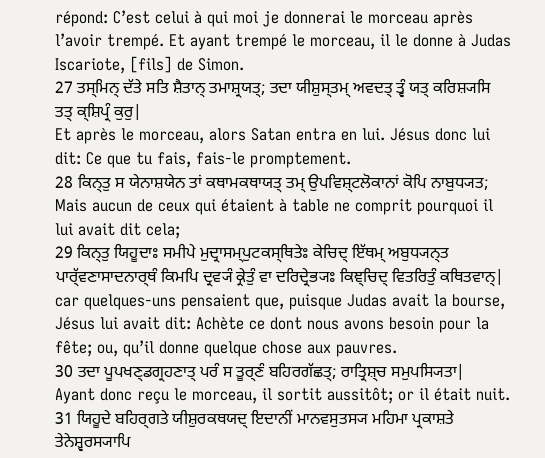répond: C’est celui à qui moi je donnerai le morceau après l’avoir trempé. Et ayant trempé le morceau, il le donne à Judas Iscariote, [fils] de Simon.
27 ਤਸ੍ਮਿਨ੍ ਦੱਤੇ ਸਤਿ ਸ਼ੈਤਾਨ੍ ਤਮਾਸ਼੍ਰਯਤ੍; ਤਦਾ ਯੀਸ਼ੁਸ੍ਤਮ੍ ਅਵਦਤ੍ ਤ੍ਵੰ ਯਤ੍ ਕਰਿਸ਼੍ਯਸਿ ਤਤ੍ ਕ੍ਸ਼ਿਪ੍ਰੰ ਕੁਰੁ|
Et après le morceau, alors Satan entra en lui. Jésus donc lui dit: Ce que tu fais, fais-le promptement.
28 ਕਿਨ੍ਤੁ ਸ ਯੇਨਾਸ਼ਯੇਨ ਤਾਂ ਕਥਾਮਕਥਾਯਤ੍ ਤਮ੍ ਉਪਵਿਸ਼੍ਟਲੋਕਾਨਾਂ ਕੋਪਿ ਨਾਬੁਧ੍ਯਤ;
Mais aucun de ceux qui étaient à table ne comprit pourquoi il lui avait dit cela;
29 ਕਿਨ੍ਤੁ ਯਿਹੂਦਾਃ ਸਮੀਪੇ ਮੁਦ੍ਰਾਸਮ੍ਪੁਟਕਸ੍ਥਿਤੇਃ ਕੇਚਿਦ੍ ਇੱਥਮ੍ ਅਬੁਧ੍ਯਨ੍ਤ ਪਾਰ੍ੱਵਣਾਸਾਦਨਾਰ੍ਥੰ ਕਿਮਪਿ ਦ੍ਰਵ੍ਯੰ ਕ੍ਰੇਤੁੰ ਵਾ ਦਰਿਦ੍ਰੇਭ੍ਯਃ ਕਿਞ੍ਚਿਦ੍ ਵਿਤਰਿਤੁੰ ਕਥਿਤਵਾਨ੍|
car quelques-uns pensaient que, puisque Judas avait la bourse, Jésus lui avait dit: Achète ce dont nous avons besoin pour la fête; ou, qu’il donne quelque chose aux pauvres.
30 ਤਦਾ ਪੂਪਖਣ੍ਡਗ੍ਰਹਣਾਤ੍ ਪਰੰ ਸ ਤੂਰ੍ਣੰ ਬਹਿਰਗੱਛਤ੍; ਰਾਤ੍ਰਿਸ਼੍ਚ ਸਮੁਪਸ੍ਯਿਤਾ|
Ayant donc reçu le morceau, il sortit aussitôt; or il était nuit.
31 ਯਿਹੂਦੇ ਬਹਿਰ੍ਗਤੇ ਯੀਸ਼ੁਰਕਥਯਦ੍ ਇਦਾਨੀਂ ਮਾਨਵਸੁਤਸ੍ਯ ਮਹਿਮਾ ਪ੍ਰਕਾਸ਼ਤੇ ਤੇਨੇਸ਼੍ਵਰਸ੍ਯਾਪਿ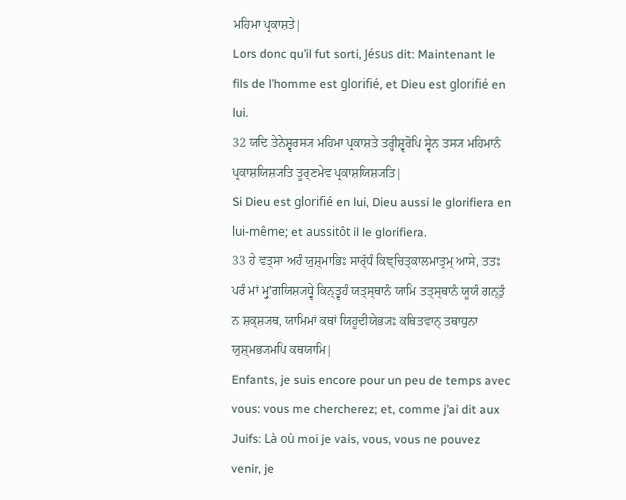ਮਹਿਮਾ ਪ੍ਰਕਾਸ਼ਤੇ|
Lors donc qu’il fut sorti, Jésus dit: Maintenant le fils de l’homme est glorifié, et Dieu est glorifié en lui.
32 ਯਦਿ ਤੇਨੇਸ਼੍ਵਰਸ੍ਯ ਮਹਿਮਾ ਪ੍ਰਕਾਸ਼ਤੇ ਤਰ੍ਹੀਸ਼੍ਵਰੋਪਿ ਸ੍ਵੇਨ ਤਸ੍ਯ ਮਹਿਮਾਨੰ ਪ੍ਰਕਾਸ਼ਯਿਸ਼੍ਯਤਿ ਤੂਰ੍ਣਮੇਵ ਪ੍ਰਕਾਸ਼ਯਿਸ਼੍ਯਤਿ|
Si Dieu est glorifié en lui, Dieu aussi le glorifiera en lui-même; et aussitôt il le glorifiera.
33 ਹੇ ਵਤ੍ਸਾ ਅਹੰ ਯੁਸ਼੍ਮਾਭਿਃ ਸਾਰ੍ੱਧੰ ਕਿਞ੍ਚਿਤ੍ਕਾਲਮਾਤ੍ਰਮ੍ ਆਸੇ, ਤਤਃ ਪਰੰ ਮਾਂ ਮ੍ਰੁʼਗਯਿਸ਼੍ਯਧ੍ਵੇ ਕਿਨ੍ਤ੍ਵਹੰ ਯਤ੍ਸ੍ਥਾਨੰ ਯਾਮਿ ਤਤ੍ਸ੍ਥਾਨੰ ਯੂਯੰ ਗਨ੍ਤੁੰ ਨ ਸ਼ਕ੍ਸ਼੍ਯਥ, ਯਾਮਿਮਾਂ ਕਥਾਂ ਯਿਹੂਦੀਯੇਭ੍ਯਃ ਕਥਿਤਵਾਨ੍ ਤਥਾਧੁਨਾ ਯੁਸ਼੍ਮਭ੍ਯਮਪਿ ਕਥਯਾਮਿ|
Enfants, je suis encore pour un peu de temps avec vous: vous me chercherez; et, comme j’ai dit aux Juifs: Là où moi je vais, vous, vous ne pouvez venir, je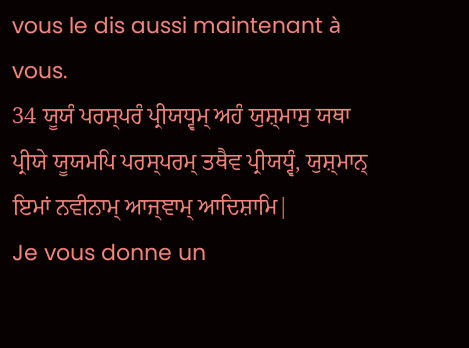vous le dis aussi maintenant à vous.
34 ਯੂਯੰ ਪਰਸ੍ਪਰੰ ਪ੍ਰੀਯਧ੍ਵਮ੍ ਅਹੰ ਯੁਸ਼੍ਮਾਸੁ ਯਥਾ ਪ੍ਰੀਯੇ ਯੂਯਮਪਿ ਪਰਸ੍ਪਰਮ੍ ਤਥੈਵ ਪ੍ਰੀਯਧ੍ਵੰ, ਯੁਸ਼੍ਮਾਨ੍ ਇਮਾਂ ਨਵੀਨਾਮ੍ ਆਜ੍ਞਾਮ੍ ਆਦਿਸ਼ਾਮਿ|
Je vous donne un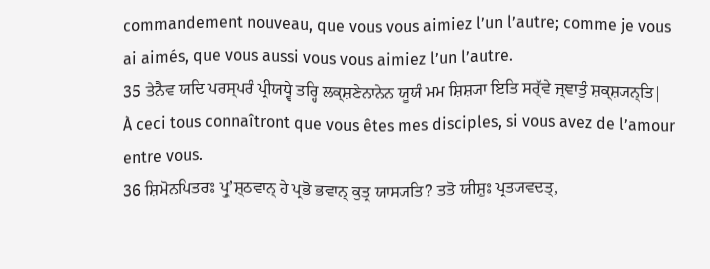commandement nouveau, que vous vous aimiez l’un l’autre; comme je vous ai aimés, que vous aussi vous vous aimiez l’un l’autre.
35 ਤੇਨੈਵ ਯਦਿ ਪਰਸ੍ਪਰੰ ਪ੍ਰੀਯਧ੍ਵੇ ਤਰ੍ਹਿ ਲਕ੍ਸ਼ਣੇਨਾਨੇਨ ਯੂਯੰ ਮਮ ਸ਼ਿਸ਼੍ਯਾ ਇਤਿ ਸਰ੍ੱਵੇ ਜ੍ਞਾਤੁੰ ਸ਼ਕ੍ਸ਼੍ਯਨ੍ਤਿ|
À ceci tous connaîtront que vous êtes mes disciples, si vous avez de l’amour entre vous.
36 ਸ਼ਿਮੋਨਪਿਤਰਃ ਪ੍ਰੁʼਸ਼੍ਠਵਾਨ੍ ਹੇ ਪ੍ਰਭੋ ਭਵਾਨ੍ ਕੁਤ੍ਰ ਯਾਸ੍ਯਤਿ? ਤਤੋ ਯੀਸ਼ੁਃ ਪ੍ਰਤ੍ਯਵਦਤ੍,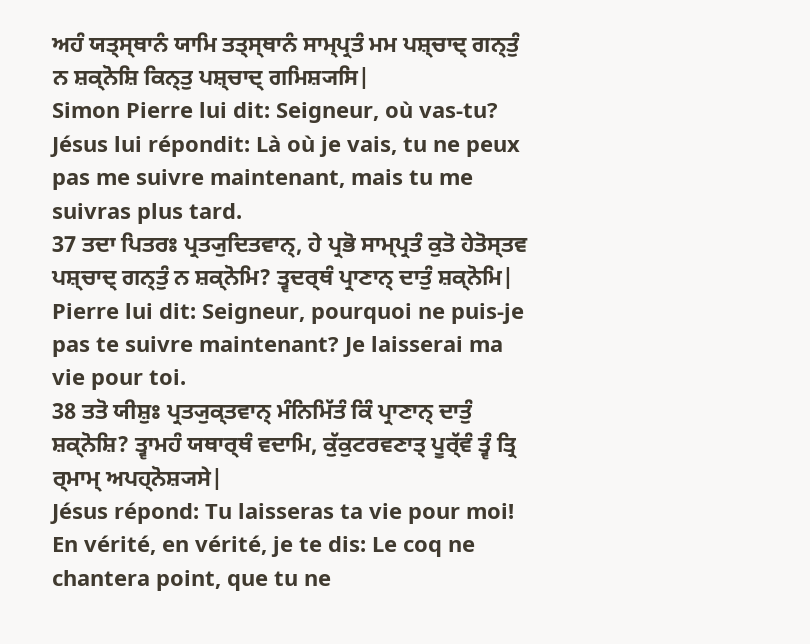ਅਹੰ ਯਤ੍ਸ੍ਥਾਨੰ ਯਾਮਿ ਤਤ੍ਸ੍ਥਾਨੰ ਸਾਮ੍ਪ੍ਰਤੰ ਮਮ ਪਸ਼੍ਚਾਦ੍ ਗਨ੍ਤੁੰ ਨ ਸ਼ਕ੍ਨੋਸ਼ਿ ਕਿਨ੍ਤੁ ਪਸ਼੍ਚਾਦ੍ ਗਮਿਸ਼੍ਯਸਿ|
Simon Pierre lui dit: Seigneur, où vas-tu? Jésus lui répondit: Là où je vais, tu ne peux pas me suivre maintenant, mais tu me suivras plus tard.
37 ਤਦਾ ਪਿਤਰਃ ਪ੍ਰਤ੍ਯੁਦਿਤਵਾਨ੍, ਹੇ ਪ੍ਰਭੋ ਸਾਮ੍ਪ੍ਰਤੰ ਕੁਤੋ ਹੇਤੋਸ੍ਤਵ ਪਸ਼੍ਚਾਦ੍ ਗਨ੍ਤੁੰ ਨ ਸ਼ਕ੍ਨੋਮਿ? ਤ੍ਵਦਰ੍ਥੰ ਪ੍ਰਾਣਾਨ੍ ਦਾਤੁੰ ਸ਼ਕ੍ਨੋਮਿ|
Pierre lui dit: Seigneur, pourquoi ne puis-je pas te suivre maintenant? Je laisserai ma vie pour toi.
38 ਤਤੋ ਯੀਸ਼ੁਃ ਪ੍ਰਤ੍ਯੁਕ੍ਤਵਾਨ੍ ਮੰਨਿਮਿੱਤੰ ਕਿੰ ਪ੍ਰਾਣਾਨ੍ ਦਾਤੁੰ ਸ਼ਕ੍ਨੋਸ਼ਿ? ਤ੍ਵਾਮਹੰ ਯਥਾਰ੍ਥੰ ਵਦਾਮਿ, ਕੁੱਕੁਟਰਵਣਾਤ੍ ਪੂਰ੍ੱਵੰ ਤ੍ਵੰ ਤ੍ਰਿ ਰ੍ਮਾਮ੍ ਅਪਹ੍ਨੋਸ਼੍ਯਸੇ|
Jésus répond: Tu laisseras ta vie pour moi! En vérité, en vérité, je te dis: Le coq ne chantera point, que tu ne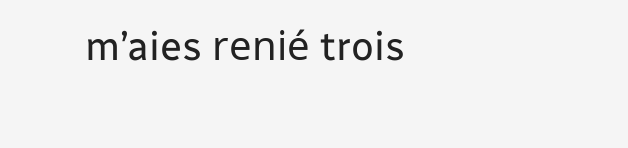m’aies renié trois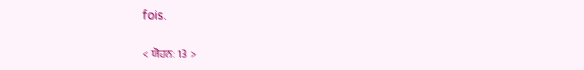fois.

< ਯੋਹਨਃ 13 >